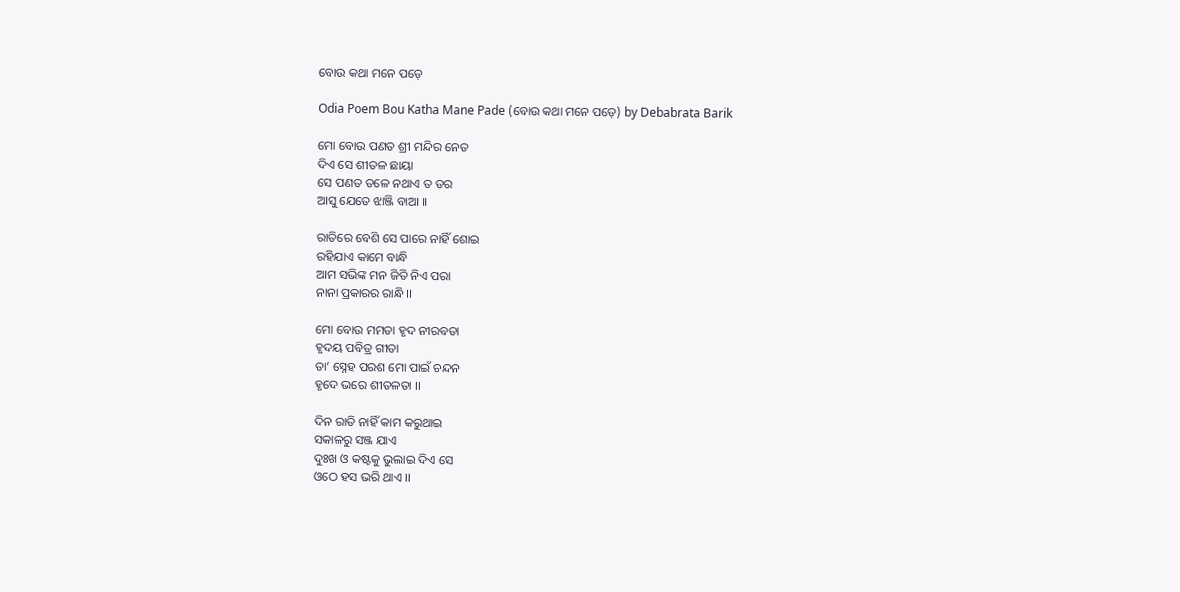ବୋଉ କଥା ମନେ ପଡ଼େ

Odia Poem Bou Katha Mane Pade (ବୋଉ କଥା ମନେ ପଡ଼େ) by Debabrata Barik

ମୋ ବୋଉ ପଣତ ଶ୍ରୀ ମନ୍ଦିର ନେତ
ଦିଏ ସେ ଶୀତଳ ଛାୟା
ସେ ପଣତ ତଳେ ନଥାଏ ତ ଡର
ଆସୁ ଯେତେ ଝାଞ୍ଜି ବାଆ ।।

ରାତିରେ ବେଶି ସେ ପାରେ ନାହିଁ ଶୋଇ
ରହିଯାଏ କାମେ ବାନ୍ଧି
ଆମ ସଭିଙ୍କ ମନ ଜିତି ନିଏ ପରା
ନାନା ପ୍ରକାରର ରାନ୍ଧି ।।

ମୋ ବୋଉ ମମତା ହୃଦ ନୀରବତା
ହୃଦୟ ପବିତ୍ର ଗୀତା
ତା’ ସ୍ନେହ ପରଶ ମୋ ପାଇଁ ଚନ୍ଦନ
ହୃଦେ ଭରେ ଶୀତଳତା ।।

ଦିନ ରାତି ନାହିଁ କାମ କରୁଥାଇ
ସକାଳରୁ ସଞ୍ଜ ଯାଏ
ଦୁଃଖ ଓ କଷ୍ଟକୁ ଭୁଲାଇ ଦିଏ ସେ
ଓଠେ ହସ ଭରି ଥାଏ ।।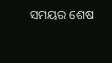ସମୟର ଶେଷ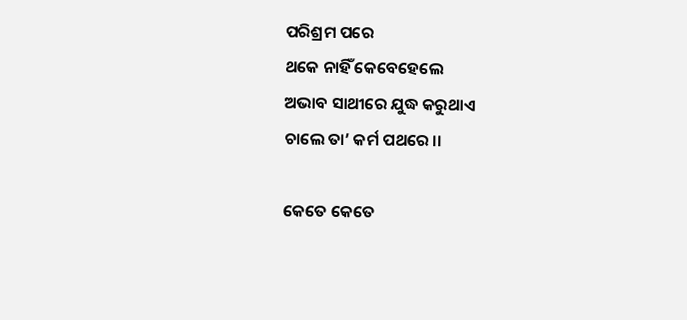ପରିଶ୍ରମ ପରେ
ଥକେ ନାହିଁ କେବେହେଲେ
ଅଭାବ ସାଥୀରେ ଯୁଦ୍ଧ କରୁଥାଏ
ଚାଲେ ତା’ କର୍ମ ପଥରେ ।।

କେତେ କେତେ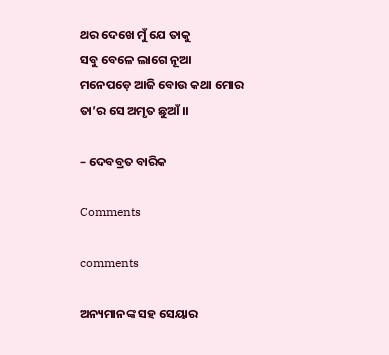ଥର ଦେଖେ ମୁଁ ଯେ ତାକୁ
ସବୁ ବେଳେ ଲାଗେ ନୂଆ
ମନେପଡ଼େ ଆଜି ବୋଉ କଥା ମୋର
ତା’ର ସେ ଅମୃତ ଛୁଆଁ ।।

– ଦେବବ୍ରତ ବାରିକ

Comments

comments

ଅନ୍ୟମାନଙ୍କ ସହ ସେୟାର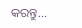କରନ୍ତୁ...